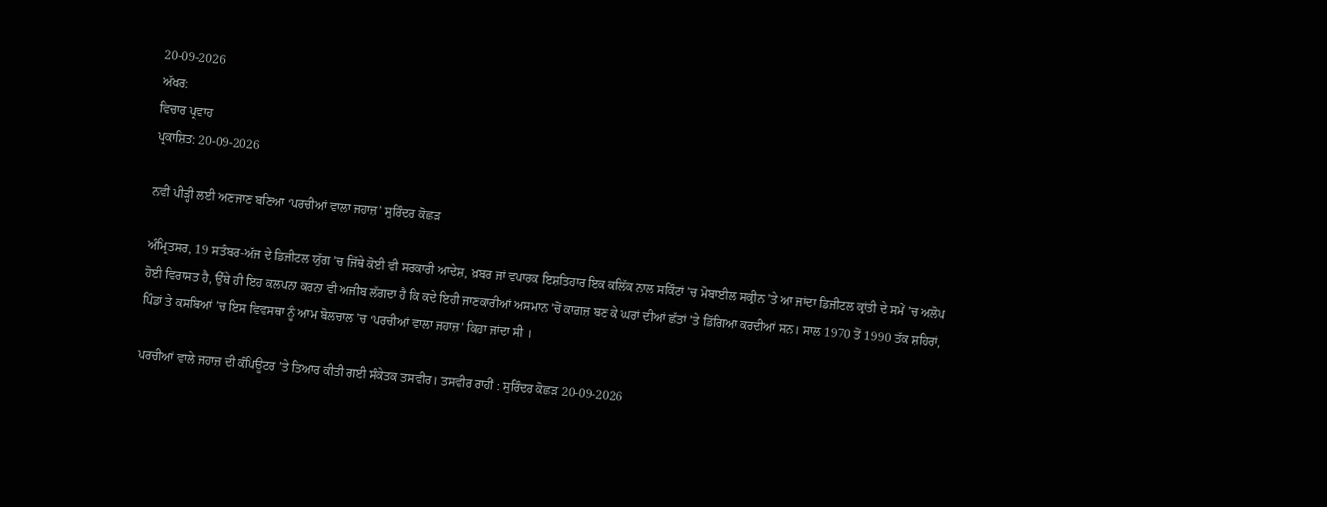20-09-2026
ਅੱਖਰ:
ਵਿਚਾਰ ਪ੍ਰਵਾਹ
ਪ੍ਰਕਾਸ਼ਿਤ: 20-09-2026

ਨਵੀਂ ਪੀੜ੍ਹੀ ਲਈ ਅਣਜਾਣ ਬਣਿਆ ‘ਪਰਚੀਆਂ ਵਾਲਾ ਜਹਾਜ਼’ ਸੁਰਿੰਦਰ ਕੋਛੜ

ਅੰਮ੍ਰਿਤਸਰ, 19 ਸਤੰਬਰ-ਅੱਜ ਦੇ ਡਿਜੀਟਲ ਯੁੱਗ ’ਚ ਜਿੱਥੇ ਕੋਈ ਵੀ ਸਰਕਾਰੀ ਆਦੇਸ਼, ਖ਼ਬਰ ਜਾਂ ਵਪਾਰਕ ਇਸ਼ਤਿਹਾਰ ਇਕ ਕਲਿੱਕ ਨਾਲ ਸਕਿੰਟਾਂ ’ਚ ਮੋਬਾਈਲ ਸਕ੍ਰੀਨ ’ਤੇ ਆ ਜਾਂਦਾ ਡਿਜੀਟਲ ਕ੍ਰਾਂਤੀ ਦੇ ਸਮੇਂ ’ਚ ਅਲੋਪ ਹੋਈ ਵਿਰਾਸਤ ਹੈ, ਉੱਥੇ ਹੀ ਇਹ ਕਲਪਨਾ ਕਰਨਾ ਵੀ ਅਜੀਬ ਲੱਗਦਾ ਹੈ ਕਿ ਕਦੇ ਇਹੀ ਜਾਣਕਾਰੀਆਂ ਅਸਮਾਨ ’ਚੋਂ ਕਾਗ਼ਜ਼ ਬਣ ਕੇ ਘਰਾਂ ਦੀਆਂ ਛੱਤਾਂ ’ਤੇ ਡਿੱਗਿਆ ਕਰਦੀਆਂ ਸਨ। ਸਾਲ 1970 ਤੋਂ 1990 ਤੱਕ ਸ਼ਹਿਰਾਂ, ਪਿੰਡਾਂ ਤੇ ਕਸਬਿਆਂ ’ਚ ਇਸ ਵਿਵਸਥਾ ਨੂੰ ਆਮ ਬੋਲਚਾਲ ’ਚ ‘ਪਰਚੀਆਂ ਵਾਲਾ ਜਹਾਜ਼’ ਕਿਹਾ ਜਾਂਦਾ ਸੀ ।

ਪਰਚੀਆਂ ਵਾਲੇ ਜਹਾਜ਼ ਦੀ ਕੰਪਿਊਟਰ ’ਤੇ ਤਿਆਰ ਕੀਤੀ ਗਈ ਸੰਕੇਤਕ ਤਸਵੀਰ। ਤਸਵੀਰ ਰਾਹੀਂ : ਸੁਰਿੰਦਰ ਕੋਛੜ 20-09-2026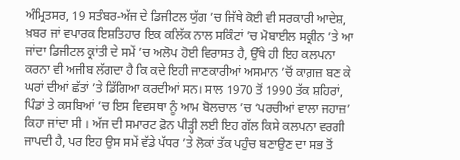ਅੰਮ੍ਰਿਤਸਰ, 19 ਸਤੰਬਰ-ਅੱਜ ਦੇ ਡਿਜੀਟਲ ਯੁੱਗ ’ਚ ਜਿੱਥੇ ਕੋਈ ਵੀ ਸਰਕਾਰੀ ਆਦੇਸ਼, ਖ਼ਬਰ ਜਾਂ ਵਪਾਰਕ ਇਸ਼ਤਿਹਾਰ ਇਕ ਕਲਿੱਕ ਨਾਲ ਸਕਿੰਟਾਂ ’ਚ ਮੋਬਾਈਲ ਸਕ੍ਰੀਨ ’ਤੇ ਆ ਜਾਂਦਾ ਡਿਜੀਟਲ ਕ੍ਰਾਂਤੀ ਦੇ ਸਮੇਂ ’ਚ ਅਲੋਪ ਹੋਈ ਵਿਰਾਸਤ ਹੈ, ਉੱਥੇ ਹੀ ਇਹ ਕਲਪਨਾ ਕਰਨਾ ਵੀ ਅਜੀਬ ਲੱਗਦਾ ਹੈ ਕਿ ਕਦੇ ਇਹੀ ਜਾਣਕਾਰੀਆਂ ਅਸਮਾਨ ’ਚੋਂ ਕਾਗ਼ਜ਼ ਬਣ ਕੇ ਘਰਾਂ ਦੀਆਂ ਛੱਤਾਂ ’ਤੇ ਡਿੱਗਿਆ ਕਰਦੀਆਂ ਸਨ। ਸਾਲ 1970 ਤੋਂ 1990 ਤੱਕ ਸ਼ਹਿਰਾਂ, ਪਿੰਡਾਂ ਤੇ ਕਸਬਿਆਂ ’ਚ ਇਸ ਵਿਵਸਥਾ ਨੂੰ ਆਮ ਬੋਲਚਾਲ ’ਚ ‘ਪਰਚੀਆਂ ਵਾਲਾ ਜਹਾਜ਼’ ਕਿਹਾ ਜਾਂਦਾ ਸੀ । ਅੱਜ ਦੀ ਸਮਾਰਟ ਫ਼ੋਨ ਪੀੜ੍ਹੀ ਲਈ ਇਹ ਗੱਲ ਕਿਸੇ ਕਲਪਨਾ ਵਰਗੀ ਜਾਪਦੀ ਹੈ, ਪਰ ਇਹ ਉਸ ਸਮੇਂ ਵੱਡੇ ਪੱਧਰ ’ਤੇ ਲੋਕਾਂ ਤੱਕ ਪਹੁੰਚ ਬਣਾਉਣ ਦਾ ਸਭ ਤੋਂ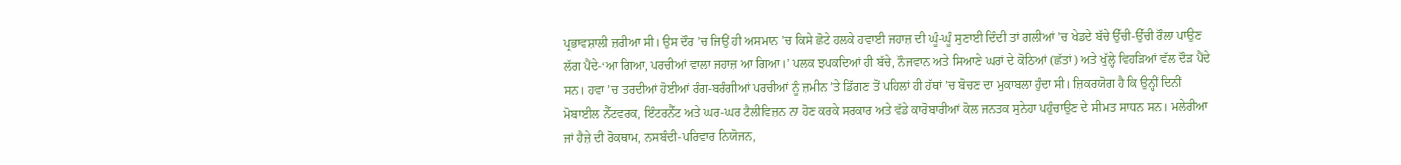ਪ੍ਰਭਾਵਸ਼ਾਲੀ ਜ਼ਰੀਆ ਸੀ। ਉਸ ਦੌਰ ’ਚ ਜਿਉਂ ਹੀ ਅਸਮਾਨ ’ਚ ਕਿਸੇ ਛੋਟੇ ਹਲਕੇ ਹਵਾਈ ਜਹਾਜ਼ ਦੀ ਘੂੰ-ਘੂੰ ਸੁਣਾਈ ਦਿੰਦੀ ਤਾਂ ਗਲੀਆਂ ’ਚ ਖੇਡਦੇ ਬੱਚੇ ਉੱਚੀ-ਉੱਚੀ ਰੌਲਾ ਪਾਉਣ ਲੱਗ ਪੈਂਦੇ-‘ਆ ਗਿਆ, ਪਰਚੀਆਂ ਵਾਲਾ ਜਹਾਜ਼ ਆ ਗਿਆ।’ ਪਲਕ ਝਪਕਦਿਆਂ ਹੀ ਬੱਚੇ, ਨੌਜਵਾਨ ਅਤੇ ਸਿਆਣੇ ਘਰਾਂ ਦੇ ਕੋਠਿਆਂ (ਛੱਤਾਂ) ਅਤੇ ਖੁੱਲ੍ਹੇ ਵਿਹੜਿਆਂ ਵੱਲ ਦੌੜ ਪੈਂਦੇ ਸਨ। ਹਵਾ ’ਚ ਤਰਦੀਆਂ ਹੋਈਆਂ ਰੰਗ-ਬਰੰਗੀਆਂ ਪਰਚੀਆਂ ਨੂੰ ਜ਼ਮੀਨ ’ਤੇ ਡਿੱਗਣ ਤੋਂ ਪਹਿਲਾਂ ਹੀ ਹੱਥਾਂ ’ਚ ਬੋਚਣ ਦਾ ਮੁਕਾਬਲਾ ਹੁੰਦਾ ਸੀ। ਜ਼ਿਕਰਯੋਗ ਹੈ ਕਿ ਉਨ੍ਹੀਂ ਦਿਨੀਂ ਮੋਬਾਈਲ ਨੈੱਟਵਰਕ, ਇੰਟਰਨੈੱਟ ਅਤੇ ਘਰ-ਘਰ ਟੈਲੀਵਿਜ਼ਨ ਨਾ ਹੋਣ ਕਰਕੇ ਸਰਕਾਰ ਅਤੇ ਵੱਡੇ ਕਾਰੋਬਾਰੀਆਂ ਕੋਲ ਜਨਤਕ ਸੁਨੇਹਾ ਪਹੁੰਚਾਉਣ ਦੇ ਸੀਮਤ ਸਾਧਨ ਸਨ। ਮਲੇਰੀਆ ਜਾਂ ਹੈਜ਼ੇ ਦੀ ਰੋਕਥਾਮ, ਨਸਬੰਦੀ-ਪਰਿਵਾਰ ਨਿਯੋਜਨ,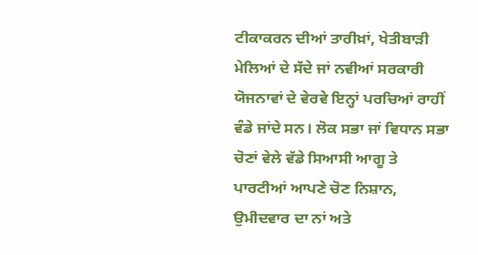ਟੀਕਾਕਰਨ ਦੀਆਂ ਤਾਰੀਖ਼ਾਂ, ਖੇਤੀਬਾੜੀ ਮੇਲਿਆਂ ਦੇ ਸੱਦੇ ਜਾਂ ਨਵੀਆਂ ਸਰਕਾਰੀ ਯੋਜਨਾਵਾਂ ਦੇ ਵੇਰਵੇ ਇਨ੍ਹਾਂ ਪਰਚਿਆਂ ਰਾਹੀਂ ਵੰਡੇ ਜਾਂਦੇ ਸਨ। ਲੋਕ ਸਭਾ ਜਾਂ ਵਿਧਾਨ ਸਭਾ ਚੋਣਾਂ ਵੇਲੇ ਵੱਡੇ ਸਿਆਸੀ ਆਗੂ ਤੇ ਪਾਰਟੀਆਂ ਆਪਣੇ ਚੋਣ ਨਿਸ਼ਾਨ, ਉਮੀਦਵਾਰ ਦਾ ਨਾਂ ਅਤੇ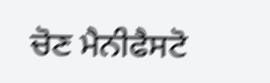ਚੋਣ ਮੈਨੀਫੈਸਟੋ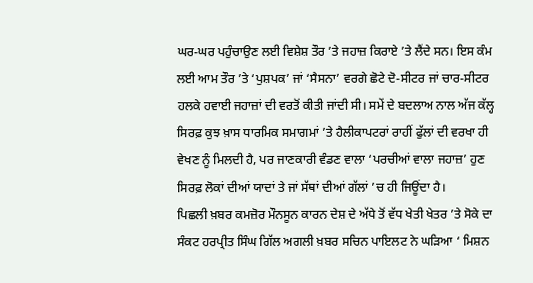ਘਰ-ਘਰ ਪਹੁੰਚਾਉਣ ਲਈ ਵਿਸ਼ੇਸ਼ ਤੌਰ ’ਤੇ ਜਹਾਜ਼ ਕਿਰਾਏ ’ਤੇ ਲੈਂਦੇ ਸਨ। ਇਸ ਕੰਮ ਲਈ ਆਮ ਤੌਰ ’ਤੇ ‘ਪੁਸ਼ਪਕ’ ਜਾਂ ‘ਸੈਸਨਾ’ ਵਰਗੇ ਛੋਟੇ ਦੋ-ਸੀਟਰ ਜਾਂ ਚਾਰ-ਸੀਟਰ ਹਲਕੇ ਹਵਾਈ ਜਹਾਜ਼ਾਂ ਦੀ ਵਰਤੋਂ ਕੀਤੀ ਜਾਂਦੀ ਸੀ। ਸਮੇਂ ਦੇ ਬਦਲਾਅ ਨਾਲ ਅੱਜ ਕੱਲ੍ਹ ਸਿਰਫ਼ ਕੁਝ ਖ਼ਾਸ ਧਾਰਮਿਕ ਸਮਾਗਮਾਂ ’ਤੇ ਹੈਲੀਕਾਪਟਰਾਂ ਰਾਹੀਂ ਫੁੱਲਾਂ ਦੀ ਵਰਖਾ ਹੀ ਵੇਖਣ ਨੂੰ ਮਿਲਦੀ ਹੈ, ਪਰ ਜਾਣਕਾਰੀ ਵੰਡਣ ਵਾਲਾ ‘ਪਰਚੀਆਂ ਵਾਲਾ ਜਹਾਜ਼’ ਹੁਣ ਸਿਰਫ਼ ਲੋਕਾਂ ਦੀਆਂ ਯਾਦਾਂ ਤੇ ਜਾਂ ਸੱਥਾਂ ਦੀਆਂ ਗੱਲਾਂ ’ਚ ਹੀ ਜਿਊਂਦਾ ਹੈ।
ਪਿਛਲੀ ਖ਼ਬਰ ਕਮਜ਼ੋਰ ਮੌਨਸੂਨ ਕਾਰਨ ਦੇਸ਼ ਦੇ ਅੱਧੇ ਤੋਂ ਵੱਧ ਖੇਤੀ ਖੇਤਰ ’ਤੇ ਸੋਕੇ ਦਾ ਸੰਕਟ ਹਰਪ੍ਰੀਤ ਸਿੰਘ ਗਿੱਲ ਅਗਲੀ ਖ਼ਬਰ ਸਚਿਨ ਪਾਇਲਟ ਨੇ ਘੜਿਆ ‘ ਮਿਸ਼ਨ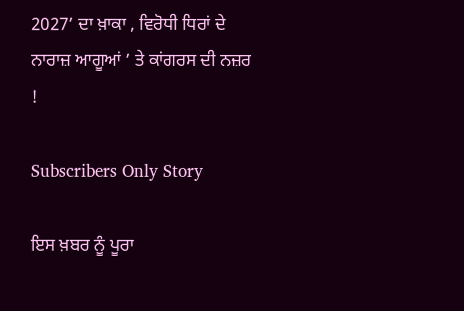2027’ ਦਾ ਖ਼ਾਕਾ , ਵਿਰੋਧੀ ਧਿਰਾਂ ਦੇ ਨਾਰਾਜ਼ ਆਗੂਆਂ ’ ਤੇ ਕਾਂਗਰਸ ਦੀ ਨਜ਼ਰ !

Subscribers Only Story

ਇਸ ਖ਼ਬਰ ਨੂੰ ਪੂਰਾ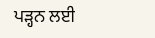ਪੜ੍ਹਨ ਲਈ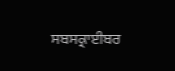ਸਬਸਕ੍ਰਾਈਬਰ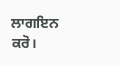ਲਾਗਇਨ ਕਰੋ।